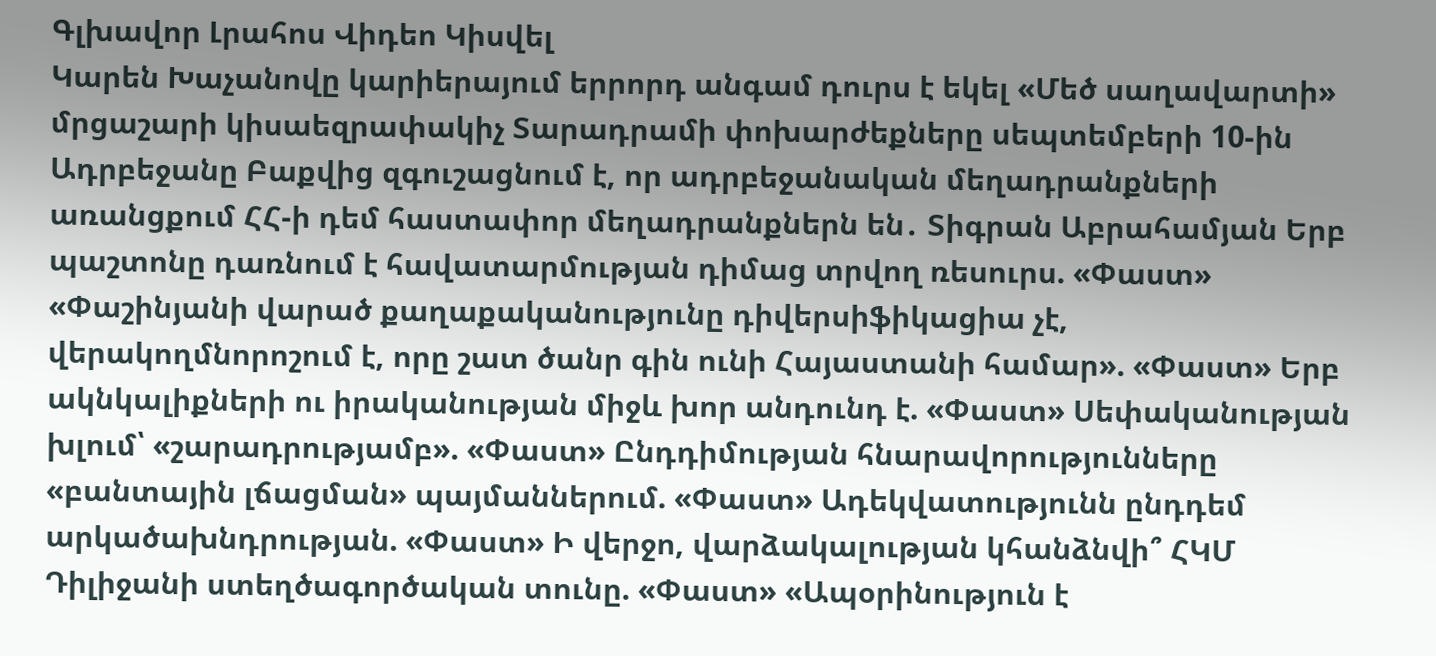Գլխավոր Լրահոս Վիդեո Կիսվել
Կարեն Խաչանովը կարիերայում երրորդ անգամ դուրս է եկել «Մեծ սաղավարտի» մրցաշարի կիսաեզրափակիչ Տարադրամի փոխարժեքները սեպտեմբերի 10-ին Ադրբեջանը Բաքվից զգուշացնում է, որ ադրբեջանական մեղադրանքների առանցքում ՀՀ-ի դեմ հաստափոր մեղադրանքներն են․ Տիգրան Աբրահամյան Երբ պաշտոնը դառնում է հավատարմության դիմաց տրվող ռեսուրս. «Փաստ» «Փաշինյանի վարած քաղաքականությունը դիվերսիֆիկացիա չէ, վերակողմնորոշում է, որը շատ ծանր գին ունի Հայաստանի համար». «Փաստ» Երբ ակնկալիքների ու իրականության միջև խոր անդունդ է. «Փաստ» Սեփականության խլում՝ «շարադրությամբ». «Փաստ» Ընդդիմության հնարավորությունները «բանտային լճացման» պայմաններում. «Փաստ» Ադեկվատությունն ընդդեմ արկածախնդրության. «Փաստ» Ի վերջո, վարձակալության կհանձնվի՞ ՀԿՄ Դիլիջանի ստեղծագործական տունը. «Փաստ» «Ապօրինություն է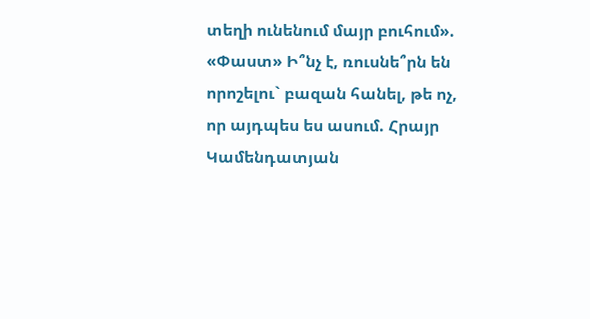տեղի ունենում մայր բուհում». «Փաստ» Ի՞նչ է, ռուսնե՞րն են որոշելու` բազան հանել, թե ոչ, որ այդպես ես ասում. Հրայր Կամենդատյան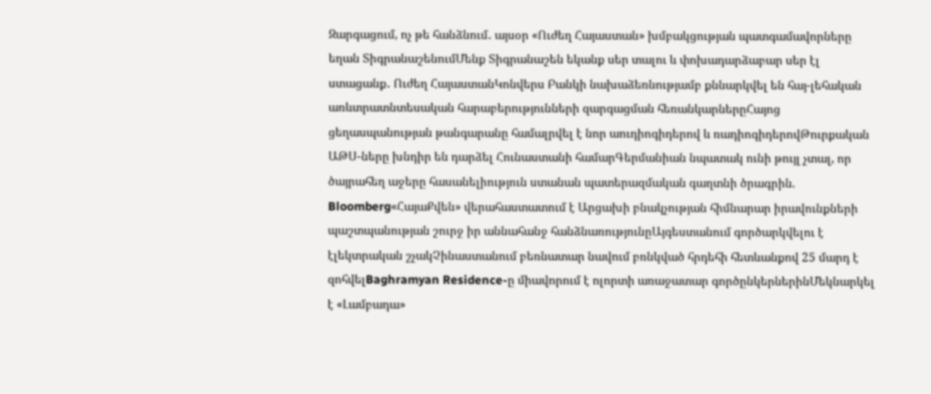Զարգացում, ոչ թե հանձնում․ այսօր «Ուժեղ Հայաստան» խմբակցության պատգամավորները եղան ՏիգրանաշենումՄենք Տիգրանաշեն եկանք սեր տալու և փոխադարձաբար սեր էլ ստացանք․ Ուժեղ ՀայաստանԿոնվերս Բանկի նախաձեռնությամբ քննարկվել են հայ-լեհական առևտրատնտեսական հարաբերությունների զարգացման հեռանկարներըՀայոց ցեղասպանության թանգարանը համալրվել է նոր աուդիոգիդերով և ռադիոգիդերովԹուրքական ԱԹՍ-ները խնդիր են դարձել Հունաստանի համարԳերմանիան նպատակ ունի թույլ չտալ, որ ծայրահեղ աջերը հասանելիություն ստանան պատերազմական գաղտնի ծրագրին. Bloomberg«ՀայաՔվեն» վերահաստատում է Արցախի բնակչության հիմնարար իրավունքների պաշտպանության շուրջ իր աննահանջ հանձնառությունըԱյգեստանում գործարկվելու է էլեկտրական շչակՉինաստանում բեռնատար նավում բռնկված հրդեհի հետևանքով 25 մարդ է զոհվելBaghramyan Residence-ը միավորում է ոլորտի առաջատար գործընկերներինՄեկնարկել է «Լամբադա»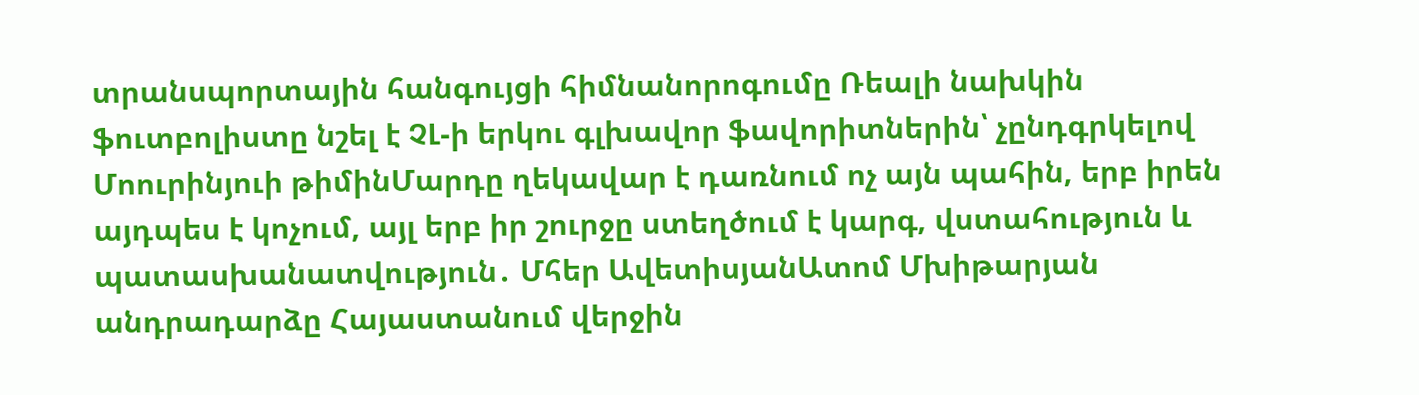տրանսպորտային հանգույցի հիմնանորոգումը Ռեալի նախկին ֆուտբոլիստը նշել է ՉԼ-ի երկու գլխավոր ֆավորիտներին՝ չընդգրկելով Մոուրինյուի թիմինՄարդը ղեկավար է դառնում ոչ այն պահին, երբ իրեն այդպես է կոչում, այլ երբ իր շուրջը ստեղծում է կարգ, վստահություն և պատասխանատվություն․ Մհեր ԱվետիսյանԱտոմ Մխիթարյան անդրադարձը Հայաստանում վերջին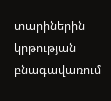տարիներին կրթության բնագավառում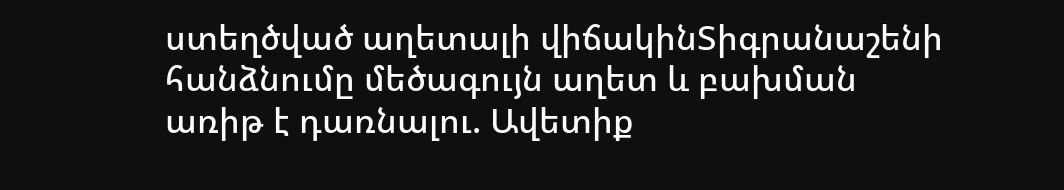ստեղծված աղետալի վիճակինՏիգրանաշենի հանձնումը մեծագույն աղետ և բախման առիթ է դառնալու. Ավետիք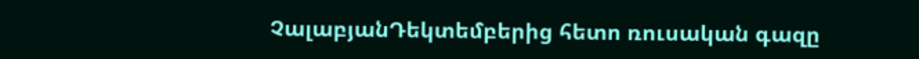ՉալաբյանԴեկտեմբերից հետո ռուսական գազը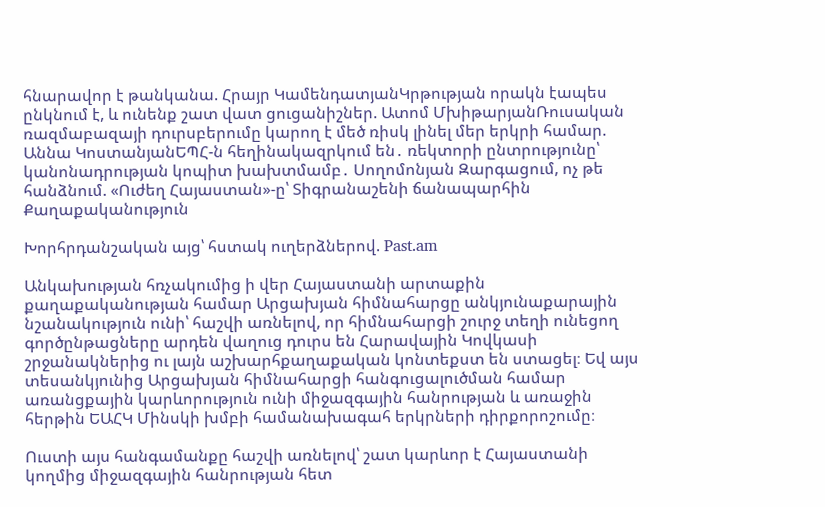հնարավոր է թանկանա. Հրայր ԿամենդատյանԿրթության որակն էապես ընկնում է, և ունենք շատ վատ ցուցանիշներ. Ատոմ ՄխիթարյանՌուսական ռազմաբազայի դուրսբերումը կարող է մեծ ռիսկ լինել մեր երկրի համար. Աննա ԿոստանյանԵՊՀ-ն հեղինակազրկում են․ ռեկտորի ընտրությունը՝ կանոնադրության կոպիտ խախտմամբ․ Սողոմոնյան Զարգացում, ոչ թե հանձնում. «Ուժեղ Հայաստան»-ը՝ Տիգրանաշենի ճանապարհին
Քաղաքականություն

Խորհրդանշական այց՝ հստակ ուղերձներով. Past.am

Անկախության հռչակումից ի վեր Հայաստանի արտաքին քաղաքականության համար Արցախյան հիմնահարցը անկյունաքարային նշանակություն ունի՝ հաշվի առնելով, որ հիմնահարցի շուրջ տեղի ունեցող գործընթացները արդեն վաղուց դուրս են Հարավային Կովկասի շրջանակներից ու լայն աշխարհքաղաքական կոնտեքստ են ստացել։ Եվ այս տեսանկյունից Արցախյան հիմնահարցի հանգուցալուծման համար առանցքային կարևորություն ունի միջազգային հանրության և առաջին հերթին ԵԱՀԿ Մինսկի խմբի համանախագահ երկրների դիրքորոշումը։

Ուստի այս հանգամանքը հաշվի առնելով՝ շատ կարևոր է Հայաստանի կողմից միջազգային հանրության հետ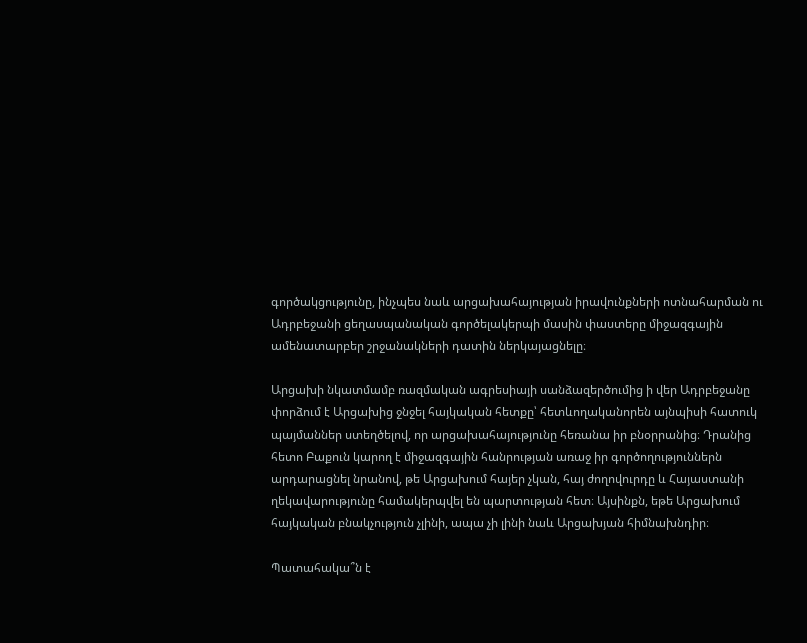գործակցությունը, ինչպես նաև արցախահայության իրավունքների ոտնահարման ու Ադրբեջանի ցեղասպանական գործելակերպի մասին փաստերը միջազգային ամենատարբեր շրջանակների դատին ներկայացնելը։

Արցախի նկատմամբ ռազմական ագրեսիայի սանձազերծումից ի վեր Ադրբեջանը փորձում է Արցախից ջնջել հայկական հետքը՝ հետևողականորեն այնպիսի հատուկ պայմաններ ստեղծելով, որ արցախահայությունը հեռանա իր բնօրրանից։ Դրանից հետո Բաքուն կարող է միջազգային հանրության առաջ իր գործողություններն արդարացնել նրանով, թե Արցախում հայեր չկան, հայ ժողովուրդը և Հայաստանի ղեկավարությունը համակերպվել են պարտության հետ։ Այսինքն, եթե Արցախում հայկական բնակչություն չլինի, ապա չի լինի նաև Արցախյան հիմնախնդիր։

Պատահակա՞ն է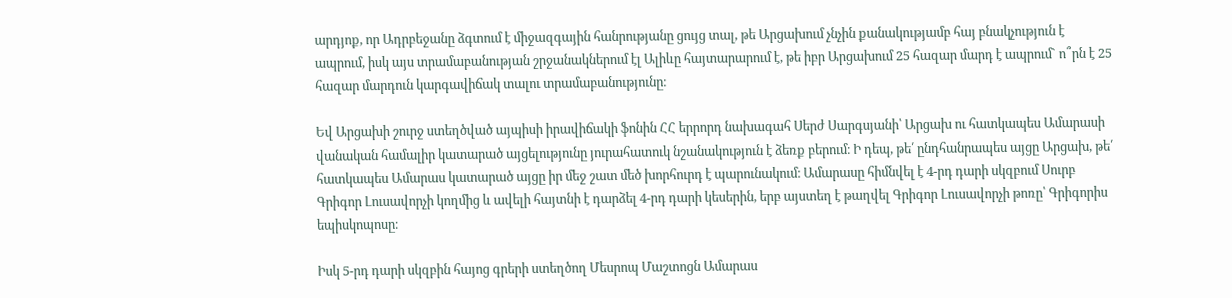արդյոք, որ Ադրբեջանը ձգտում է միջազգային հանրությանը ցույց տալ, թե Արցախում չնչին քանակությամբ հայ բնակչություն է ապրում, իսկ այս տրամաբանության շրջանակներում էլ Ալիևը հայտարարում է, թե իբր Արցախում 25 հազար մարդ է ապրում` ո՞րն է 25 հազար մարդուն կարգավիճակ տալու տրամաբանությունը։

Եվ Արցախի շուրջ ստեղծված այպիսի իրավիճակի ֆոնին ՀՀ երրորդ նախագահ Սերժ Սարգսյանի՝ Արցախ ու հատկապես Ամարասի վանական համալիր կատարած այցելությունը յուրահատուկ նշանակություն է ձեռք բերում։ Ի դեպ, թե՛ ընդհանրապես այցը Արցախ, թե՛ հատկապես Ամարաս կատարած այցը իր մեջ շատ մեծ խորհուրդ է պարունակում։ Ամարասը հիմնվել է 4-րդ դարի սկզբում Սուրբ Գրիգոր Լուսավորչի կողմից և ավելի հայտնի է դարձել 4-րդ դարի կեսերին, երբ այստեղ է թաղվել Գրիգոր Լուսավորչի թոռը՝ Գրիգորիս եպիսկոպոսը։

Իսկ 5-րդ դարի սկզբին հայոց գրերի ստեղծող Մեսրոպ Մաշտոցն Ամարաս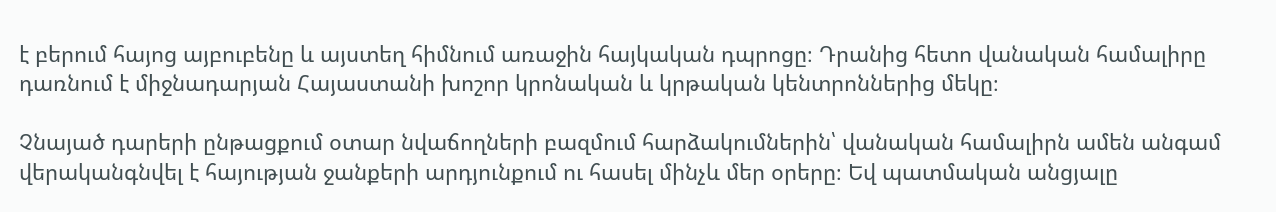է բերում հայոց այբուբենը և այստեղ հիմնում առաջին հայկական դպրոցը։ Դրանից հետո վանական համալիրը դառնում է միջնադարյան Հայաստանի խոշոր կրոնական և կրթական կենտրոններից մեկը։

Չնայած դարերի ընթացքում օտար նվաճողների բազմում հարձակումներին՝ վանական համալիրն ամեն անգամ վերականգնվել է հայության ջանքերի արդյունքում ու հասել մինչև մեր օրերը։ Եվ պատմական անցյալը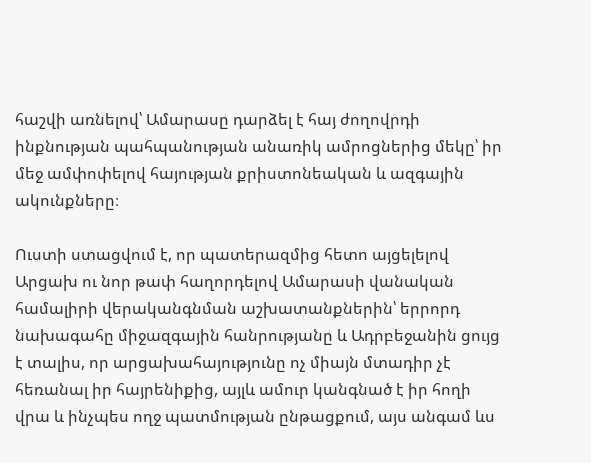հաշվի առնելով՝ Ամարասը դարձել է հայ ժողովրդի ինքնության պահպանության անառիկ ամրոցներից մեկը՝ իր մեջ ամփոփելով հայության քրիստոնեական և ազգային ակունքները։

Ուստի ստացվում է, որ պատերազմից հետո այցելելով Արցախ ու նոր թափ հաղորդելով Ամարասի վանական համալիրի վերականգնման աշխատանքներին՝ երրորդ նախագահը միջազգային հանրությանը և Ադրբեջանին ցույց է տալիս, որ արցախահայությունը ոչ միայն մտադիր չէ հեռանալ իր հայրենիքից, այլև ամուր կանգնած է իր հողի վրա և ինչպես ողջ պատմության ընթացքում, այս անգամ ևս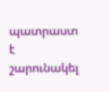պատրաստ է շարունակել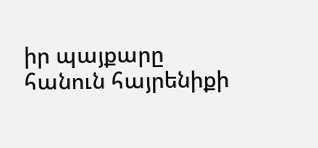իր պայքարը հանուն հայրենիքի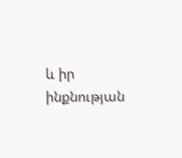և իր ինքնության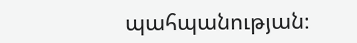պահպանության։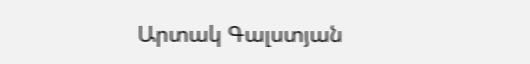Արտակ Գալստյան